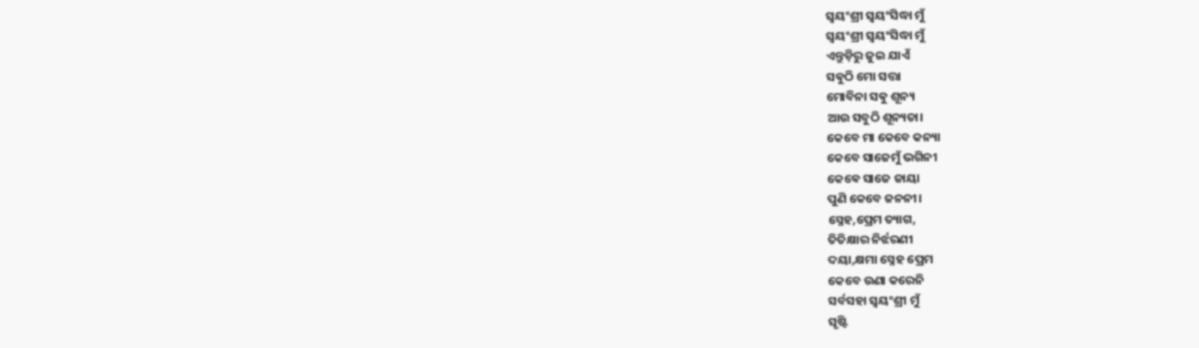ସ୍ଵୟଂଶ୍ରୀ ସ୍ଵୟଂସିଦ୍ଧା ମୁଁ
ସ୍ଵୟଂଶ୍ରୀ ସ୍ଵୟଂସିଦ୍ଧା ମୁଁ
ଏନ୍ତୁଡ଼ିରୁ ଜୁଇ ଯାଏଁ
ସଵୁଠି ମୋ ସତ୍ତା
ମୋବିନା ସଵୁ ଶୂନ୍ୟ
ଆଉ ସବୁଠି ଶୂନ୍ୟତା।
କେବେ ମା କେବେ କନ୍ୟା
କେବେ ସାଜେମୁଁ ଭଗିନୀ
କେଵେ ସାଜେ ଜାୟା
ପୁଣି କେବେ ଜନନୀ।
ସ୍ନେହ,ପ୍ରେମ ତ୍ୟାଗ,
ତିତିକ୍ଷାର ନିର୍ଝରଣୀ
ଦୟା,କ୍ଷମା ସ୍ନେହ ପ୍ରେମ
କେବେ ଉଣା କରେନି
ସର୍ବସହା ସ୍ଵୟଂଶ୍ରୀ ମୁଁ
ସୃଷ୍ଟି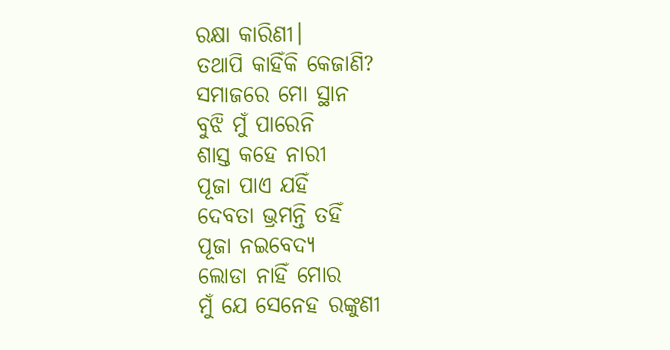ରକ୍ଷା କାରିଣୀ।
ତଥାପି କାହିଁକି କେଜାଣି?
ସମାଜରେ ମୋ ସ୍ଥାନ
ବୁଝି ମୁଁ ପାରେନି
ଶାସ୍ତ କହେ ନାରୀ
ପୂଜା ପାଏ ଯହିଁ
ଦେବତା ଭ୍ରମନ୍ତି ତହିଁ
ପୂଜା ନଇବେଦ୍ୟ
ଲୋଡା ନାହିଁ ମୋର
ମୁଁ ଯେ ସେନେହ ରଙ୍କୁଣୀ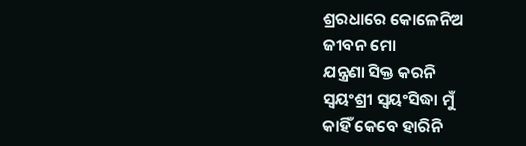ଶ୍ରରଧାରେ କୋଳେନିଅ
ଜୀବନ ମୋ
ଯନ୍ତ୍ରଣା ସିକ୍ତ କରନି
ସ୍ଵୟଂଶ୍ରୀ ସ୍ଵୟଂସିଦ୍ଧା ମୁଁ
କାହିଁ କେବେ ହାରିନି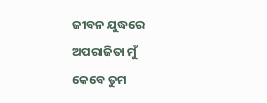ଜୀବନ ଯୁଦ୍ଧରେ
ଅପରାଜିତା ମୁଁ
କେବେ ତୁମ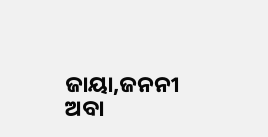ଜାୟା,ଜନନୀ
ଅବା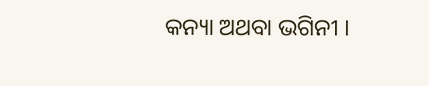କନ୍ୟା ଅଥବା ଭଗିନୀ ।